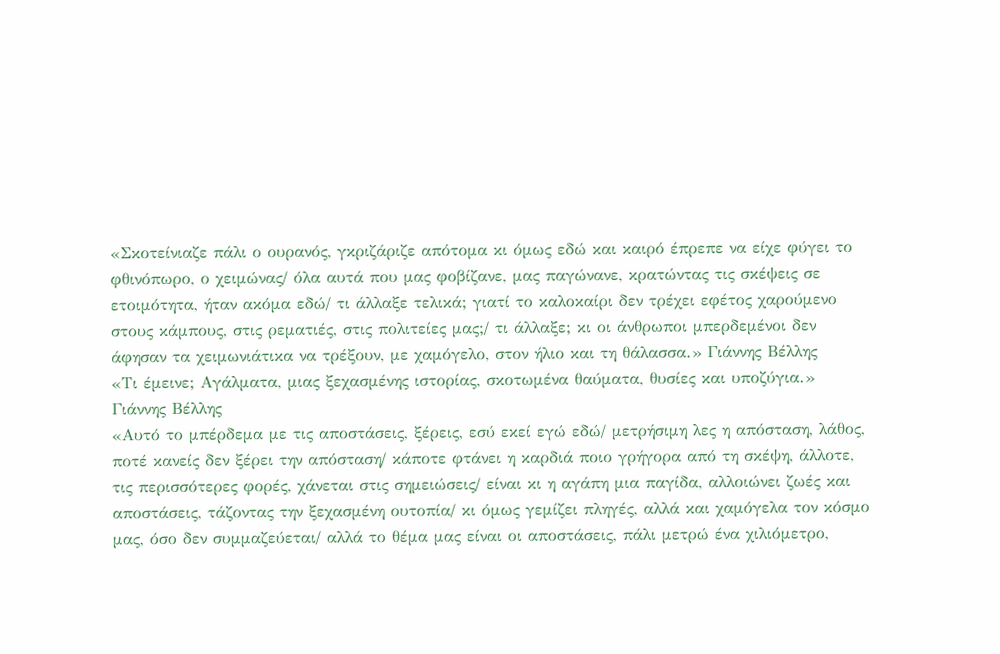«Σκοτείνιαζε πάλι ο ουρανός, γκριζάριζε απότομα κι όμως εδώ και καιρό έπρεπε να είχε φύγει το φθινόπωρο, ο χειμώνας/ όλα αυτά που μας φοβίζανε, μας παγώνανε, κρατώντας τις σκέψεις σε ετοιμότητα, ήταν ακόμα εδώ/ τι άλλαξε τελικά; γιατί το καλοκαίρι δεν τρέχει εφέτος χαρούμενο στους κάμπους, στις ρεματιές, στις πολιτείες μας;/ τι άλλαξε; κι οι άνθρωποι μπερδεμένοι δεν άφησαν τα χειμωνιάτικα να τρέξουν, με χαμόγελο, στον ήλιο και τη θάλασσα.» Γιάννης Βέλλης
«Τι έμεινε; Αγάλματα, μιας ξεχασμένης ιστορίας, σκοτωμένα θαύματα, θυσίες και υποζύγια.» Γιάννης Βέλλης
«Αυτό το μπέρδεμα με τις αποστάσεις, ξέρεις, εσύ εκεί εγώ εδώ/ μετρήσιμη λες η απόσταση, λάθος, ποτέ κανείς δεν ξέρει την απόσταση/ κάποτε φτάνει η καρδιά ποιο γρήγορα από τη σκέψη, άλλοτε, τις περισσότερες φορές, χάνεται στις σημειώσεις/ είναι κι η αγάπη μια παγίδα, αλλοιώνει ζωές και αποστάσεις, τάζοντας την ξεχασμένη ουτοπία/ κι όμως γεμίζει πληγές, αλλά και χαμόγελα τον κόσμο μας, όσο δεν συμμαζεύεται/ αλλά το θέμα μας είναι οι αποστάσεις, πάλι μετρώ ένα χιλιόμετρο,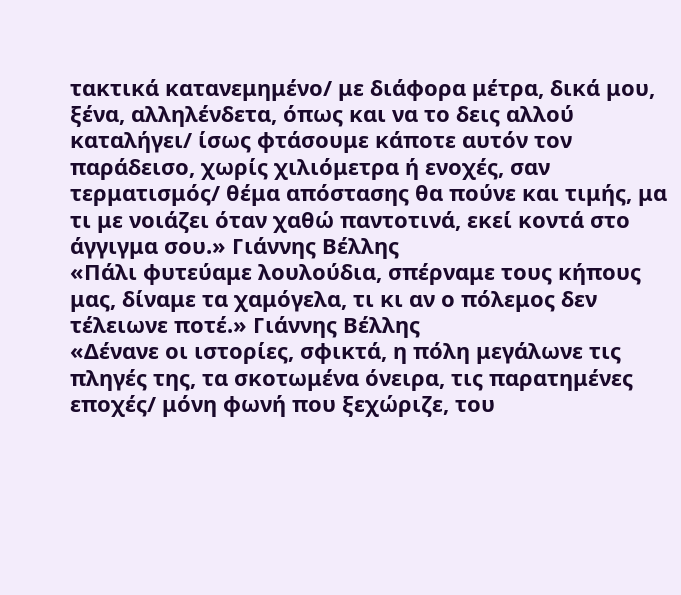τακτικά κατανεμημένο/ με διάφορα μέτρα, δικά μου, ξένα, αλληλένδετα, όπως και να το δεις αλλού καταλήγει/ ίσως φτάσουμε κάποτε αυτόν τον παράδεισο, χωρίς χιλιόμετρα ή ενοχές, σαν τερματισμός/ θέμα απόστασης θα πούνε και τιμής, μα τι με νοιάζει όταν χαθώ παντοτινά, εκεί κοντά στο άγγιγμα σου.» Γιάννης Βέλλης
«Πάλι φυτεύαμε λουλούδια, σπέρναμε τους κήπους μας, δίναμε τα χαμόγελα, τι κι αν ο πόλεμος δεν τέλειωνε ποτέ.» Γιάννης Βέλλης
«Δένανε οι ιστορίες, σφικτά, η πόλη μεγάλωνε τις πληγές της, τα σκοτωμένα όνειρα, τις παρατημένες εποχές/ μόνη φωνή που ξεχώριζε, του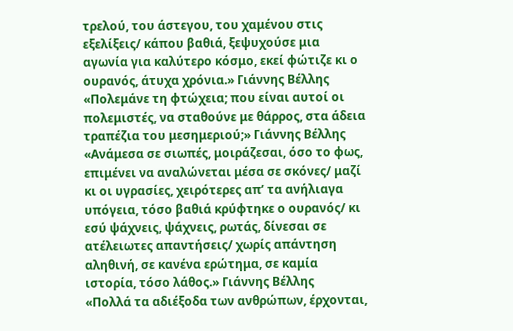τρελού, του άστεγου, του χαμένου στις εξελίξεις/ κάπου βαθιά, ξεψυχούσε μια αγωνία για καλύτερο κόσμο, εκεί φώτιζε κι ο ουρανός, άτυχα χρόνια.» Γιάννης Βέλλης
«Πολεμάνε τη φτώχεια; που είναι αυτοί οι πολεμιστές, να σταθούνε με θάρρος, στα άδεια τραπέζια του μεσημεριού;» Γιάννης Βέλλης
«Ανάμεσα σε σιωπές, μοιράζεσαι, όσο το φως, επιμένει να αναλώνεται μέσα σε σκόνες/ μαζί κι οι υγρασίες, χειρότερες απ’ τα ανήλιαγα υπόγεια, τόσο βαθιά κρύφτηκε ο ουρανός/ κι εσύ ψάχνεις, ψάχνεις, ρωτάς, δίνεσαι σε ατέλειωτες απαντήσεις/ χωρίς απάντηση αληθινή, σε κανένα ερώτημα, σε καμία ιστορία, τόσο λάθος.» Γιάννης Βέλλης
«Πολλά τα αδιέξοδα των ανθρώπων, έρχονται,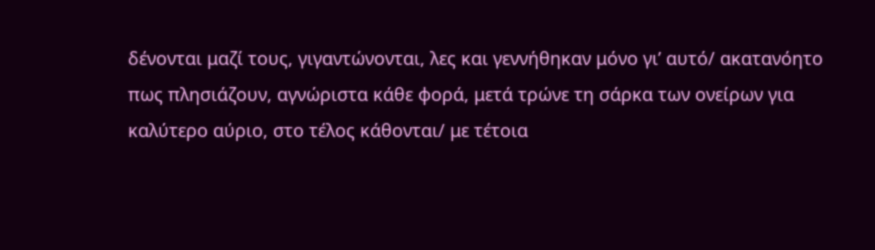δένονται μαζί τους, γιγαντώνονται, λες και γεννήθηκαν μόνο γι’ αυτό/ ακατανόητο πως πλησιάζουν, αγνώριστα κάθε φορά, μετά τρώνε τη σάρκα των ονείρων για καλύτερο αύριο, στο τέλος κάθονται/ με τέτοια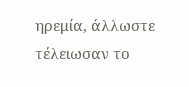ηρεμία, άλλωστε τέλειωσαν το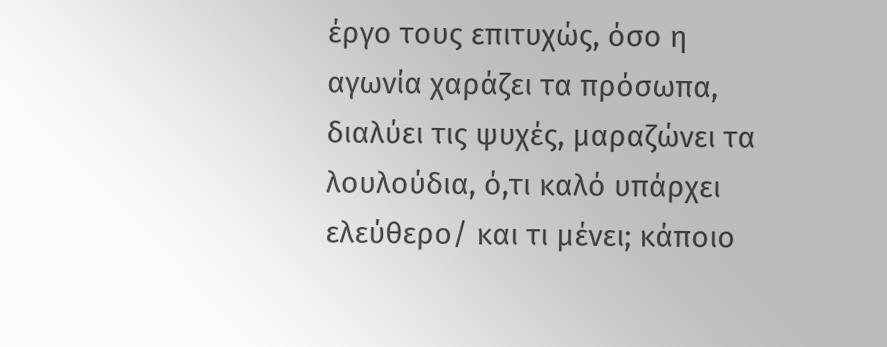έργο τους επιτυχώς, όσο η αγωνία χαράζει τα πρόσωπα, διαλύει τις ψυχές, μαραζώνει τα λουλούδια, ό,τι καλό υπάρχει ελεύθερο/ και τι μένει; κάποιο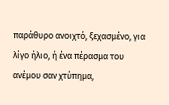παράθυρο ανοιχτό, ξεχασμένο, για λίγο ήλιο, ή ένα πέρασμα του ανέμου σαν χτύπημα,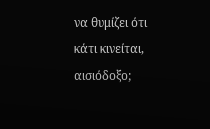να θυμίζει ότι κάτι κινείται, αισιόδοξο;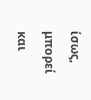ίσως, μπορεί και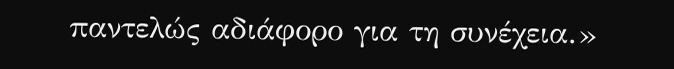παντελώς αδιάφορο για τη συνέχεια.»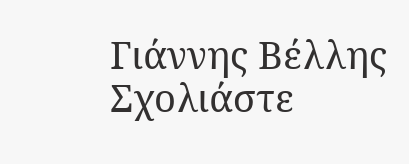Γιάννης Βέλλης
Σχολιάστε